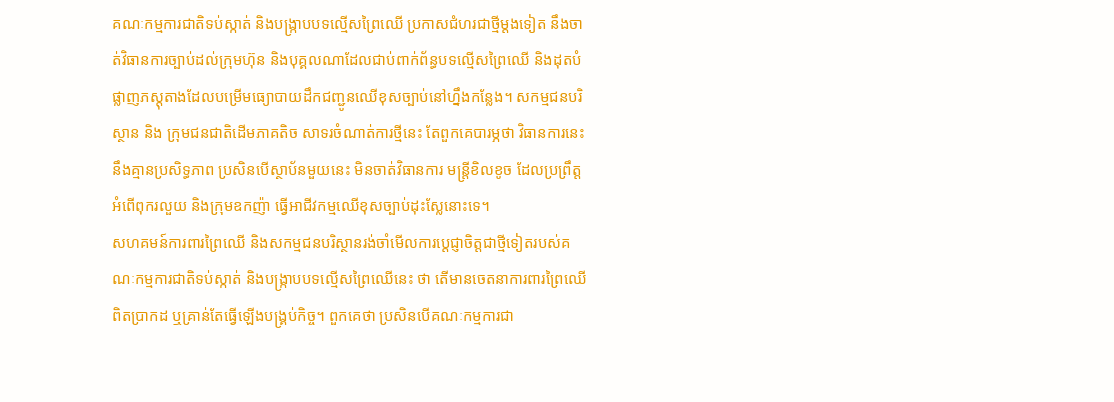គណៈកម្មការជាតិទប់ស្កាត់ និងបង្ក្រាបបទល្មើសព្រៃឈើ ប្រកាសជំហរជាថ្មីម្តងទៀត នឹងចាត់វិធានការច្បាប់ដល់ក្រុមហ៊ុន និងបុគ្គលណាដែលជាប់ពាក់ព័ន្ធបទល្មើសព្រៃឈើ និងដុតបំផ្លាញភស្តុតាងដែលបម្រើមធ្យោបាយដឹកជញ្ជូនឈើខុសច្បាប់នៅហ្នឹងកន្លែង។ សកម្មជនបរិស្ថាន និង ក្រុមជនជាតិដើមភាគតិច សាទរចំណាត់ការថ្មីនេះ តែពួកគេបារម្ភថា វិធានការនេះនឹងគ្មានប្រសិទ្ធភាព ប្រសិនបើស្ថាប័នមួយនេះ មិនចាត់វិធានការ មន្ត្រីខិលខូច ដែលប្រព្រឹត្តអំពើពុករលួយ និងក្រុមឧកញ៉ា ធ្វើអាជីវកម្មឈើខុសច្បាប់ដុះស្លែនោះទេ។
សហគមន៍ការពារព្រៃឈើ និងសកម្មជនបរិស្ថានរង់ចាំមើលការប្ដេជ្ញាចិត្តជាថ្មីទៀតរបស់គណៈកម្មការជាតិទប់ស្កាត់ និងបង្ក្រាបបទល្មើសព្រៃឈើនេះ ថា តើមានចេតនាការពារព្រៃឈើពិតប្រាកដ ឬគ្រាន់តែធ្វើឡើងបង្គ្រប់កិច្ច។ ពួកគេថា ប្រសិនបើគណៈកម្មការជា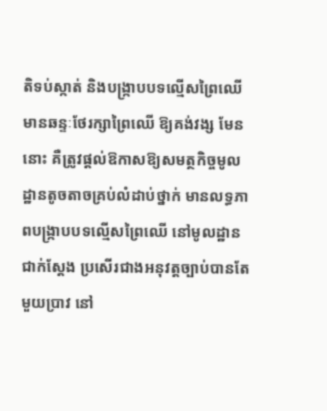តិទប់ស្កាត់ និងបង្ក្រាបបទល្មើសព្រៃឈើ មានឆន្ទៈថែរក្សាព្រៃឈើ ឱ្យគង់វង្ស មែននោះ គឺត្រូវផ្តល់ឱកាសឱ្យសមត្ថកិច្ចមូលដ្ឋានតូចតាចគ្រប់លំដាប់ថ្នាក់ មានលទ្ធភាពបង្ក្រាបបទល្មើសព្រៃឈើ នៅមូលដ្ឋានជាក់ស្ដែង ប្រសើរជាងអនុវត្តច្បាប់បានតែមួយប្រាវ នៅ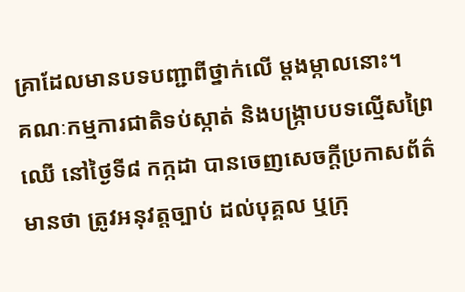គ្រាដែលមានបទបញ្ជាពីថ្នាក់លើ ម្ដងម្កាលនោះ។
គណៈកម្មការជាតិទប់ស្កាត់ និងបង្ក្រាបបទល្មើសព្រៃឈើ នៅថ្ងៃទី៨ កក្កដា បានចេញសេចក្ដីប្រកាសព័ត៌មានថា ត្រូវអនុវត្តច្បាប់ ដល់បុគ្គល ឬក្រុ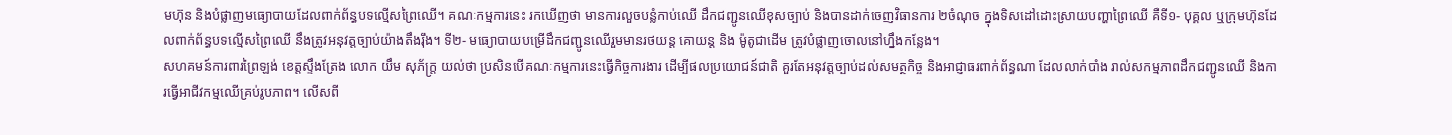មហ៊ុន និងបំផ្លាញមធ្យោបាយដែលពាក់ព័ន្ធបទល្មើសព្រៃឈើ។ គណៈកម្មការនេះ រកឃើញថា មានការលួចបន្លំកាប់ឈើ ដឹកជញ្ជូនឈើខុសច្បាប់ និងបានដាក់ចេញវិធានការ ២ចំណុច ក្នុងទិសដៅដោះស្រាយបញ្ហាព្រៃឈើ គឺទី១- បុគ្គល ឬក្រុមហ៊ុនដែលពាក់ព័ន្ធបទល្មើសព្រៃឈើ នឹងត្រូវអនុវត្តច្បាប់យ៉ាងតឹងរ៉ឹង។ ទី២- មធ្យោបាយបម្រើដឹកជញ្ជូនឈើរួមមានរថយន្ត គោយន្ត និង ម៉ូតូជាដើម ត្រូវបំផ្លាញចោលនៅហ្នឹងកន្លែង។
សហគមន៍ការពារព្រៃឡង់ ខេត្តស្ទឹងត្រែង លោក យឹម សុភ័ក្ត្រ យល់ថា ប្រសិនបើគណៈកម្មការនេះធ្វើកិច្ចការងារ ដើម្បីផលប្រយោជន៍ជាតិ គួរតែអនុវត្តច្បាប់ដល់សមត្ថកិច្ច និងអាជ្ញាធរពាក់ព័ន្ធណា ដែលលាក់បាំង រាល់សកម្មភាពដឹកជញ្ជូនឈើ និងការធ្វើអាជីវកម្មឈើគ្រប់រូបភាព។ លើសពី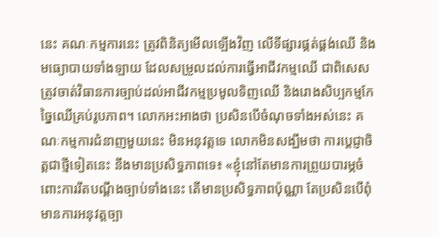នេះ គណៈកម្មការនេះ ត្រូវពិនិត្យមើលឡើងវិញ លើទីផ្សារផ្គត់ផ្គង់ឈើ និងមធ្យោបាយទាំងឡាយ ដែលសម្រួលដល់ការធ្វើអាជីវកម្មឈើ ជាពិសេសត្រូវចាត់វិធានការច្បាប់ដល់អាជីវកម្មប្រមូលទិញឈើ និងរោងសិប្បកម្មកែច្នៃឈើគ្រប់រូបភាព។ លោកអះអាងថា ប្រសិនបើចំណុចទាំងអស់នេះ គណៈកម្មការជំនាញមួយនេះ មិនអនុវត្តទេ លោកមិនសង្ឃឹមថា ការប្ដេជ្ញាចិត្តជាថ្មីទៀតនេះ នឹងមានប្រសិទ្ធភាពទេ៖ «ខ្ញុំនៅតែមានការព្រួយបារម្ភចំពោះការរឹតបណ្ដឹងច្បាប់ទាំងនេះ តើមានប្រសិទ្ធភាពប៉ុណ្ណា តែប្រសិនបើពុំមានការអនុវត្តច្បា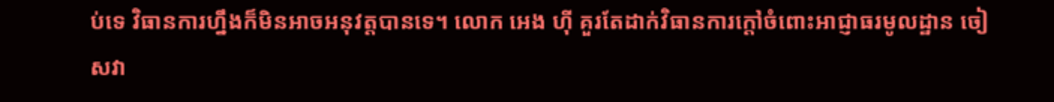ប់ទេ វិធានការហ្នឹងក៏មិនអាចអនុវត្តបានទេ។ លោក អេង ហ៊ី គួរតែដាក់វិធានការក្ដៅចំពោះអាជ្ញាធរមូលដ្ឋាន ចៀសវា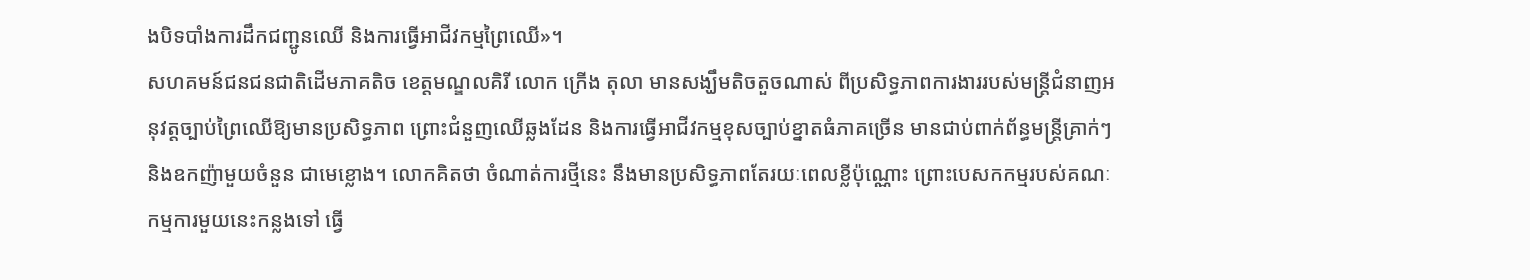ងបិទបាំងការដឹកជញ្ជូនឈើ និងការធ្វើអាជីវកម្មព្រៃឈើ»។
សហគមន៍ជនជនជាតិដើមភាគតិច ខេត្តមណ្ឌលគិរី លោក ក្រើង តុលា មានសង្ឃឹមតិចតួចណាស់ ពីប្រសិទ្ធភាពការងាររបស់មន្ត្រីជំនាញអនុវត្តច្បាប់ព្រៃឈើឱ្យមានប្រសិទ្ធភាព ព្រោះជំនួញឈើឆ្លងដែន និងការធ្វើអាជីវកម្មខុសច្បាប់ខ្នាតធំភាគច្រើន មានជាប់ពាក់ព័ន្ធមន្ត្រីគ្រាក់ៗ និងឧកញ៉ាមួយចំនួន ជាមេខ្លោង។ លោកគិតថា ចំណាត់ការថ្មីនេះ នឹងមានប្រសិទ្ធភាពតែរយៈពេលខ្លីប៉ុណ្ណោះ ព្រោះបេសកកម្មរបស់គណៈកម្មការមួយនេះកន្លងទៅ ធ្វើ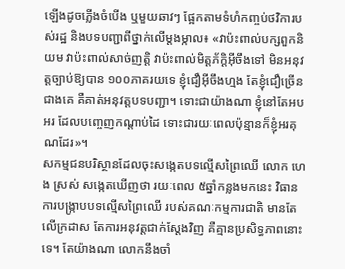ឡើងដូចភ្លើងចំបើង ឬមួយឆាវៗ ផ្អែកតាមទំហំកញ្ចប់ថវិការបស់រដ្ឋ និងបទបញ្ជាពីថ្នាក់លើម្ដងម្កាល៖ «វាប៉ះពាល់បក្សពួកនិយម វាប៉ះពាល់សាច់ញត្តិ វាប៉ះពាល់មិត្តភ័ក្ដិអ៊ីចឹងទៅ មិនអនុវត្តច្បាប់ឱ្យបាន ១០០ភាគរយទេ ខ្ញុំជឿអ៊ីចឹងហ្មង តែខ្ញុំជឿច្រើនជាងគេ គឺគាត់អនុវត្តបទបញ្ជា។ ទោះជាយ៉ាងណា ខ្ញុំនៅតែអបអរ ដែលបញ្ចេញកណ្ដាប់ដៃ ទោះជារយៈពេលប៉ុន្មានក៏ខ្ញុំអរគុណដែរ»។
សកម្មជនបរិស្ថានដែលចុះសង្កេតបទល្មើសព្រៃឈើ លោក ហេង ស្រស់ សង្កេតឃើញថា រយៈពេល ៥ឆ្នាំកន្លងមកនេះ វិធានការបង្ក្រាបបទល្មើសព្រៃឈើ របស់គណៈកម្មការជាតិ មានតែលើក្រដាស តែការអនុវត្តជាក់ស្ដែងវិញ គឺគ្មានប្រសិទ្ធភាពនោះទេ។ តែយ៉ាងណា លោកនឹងចាំ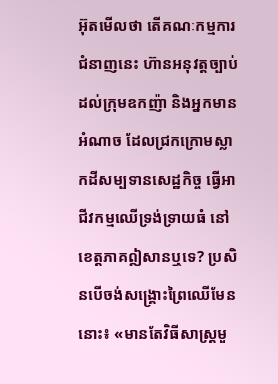អ៊ុតមើលថា តើគណៈកម្មការជំនាញនេះ ហ៊ានអនុវត្តច្បាប់ដល់ក្រុមឧកញ៉ា និងអ្នកមានអំណាច ដែលជ្រកក្រោមស្លាកដីសម្បទានសេដ្ឋកិច្ច ធ្វើអាជីវកម្មឈើទ្រង់ទ្រាយធំ នៅខេត្តភាគឦសានឬទេ? ប្រសិនបើចង់សង្គ្រោះព្រៃឈើមែននោះ៖ «មានតែវិធីសាស្ត្រមួ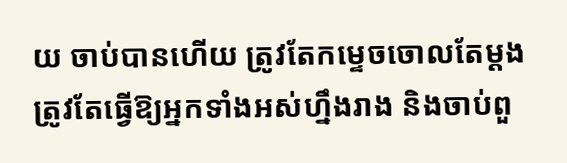យ ចាប់បានហើយ ត្រូវតែកម្ទេចចោលតែម្ដង ត្រូវតែធ្វើឱ្យអ្នកទាំងអស់ហ្នឹងរាង និងចាប់ពួ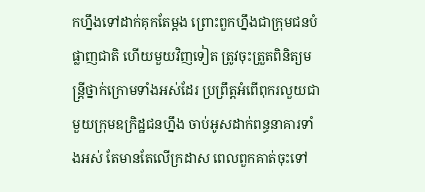កហ្នឹងទៅដាក់គុកតែម្ដង ព្រោះពួកហ្នឹងជាក្រុមជនបំផ្លាញជាតិ ហើយមួយវិញទៀត ត្រូវចុះត្រួតពិនិត្យមន្ត្រីថ្នាក់ក្រោមទាំងអស់ដែរ ប្រព្រឹត្តអំពើពុករលួយជាមួយក្រុមឧក្រិដ្ឋជនហ្នឹង ចាប់អូសដាក់ពន្ធនាគារទាំងអស់ តែមានតែលើក្រដាស ពេលពួកគាត់ចុះទៅ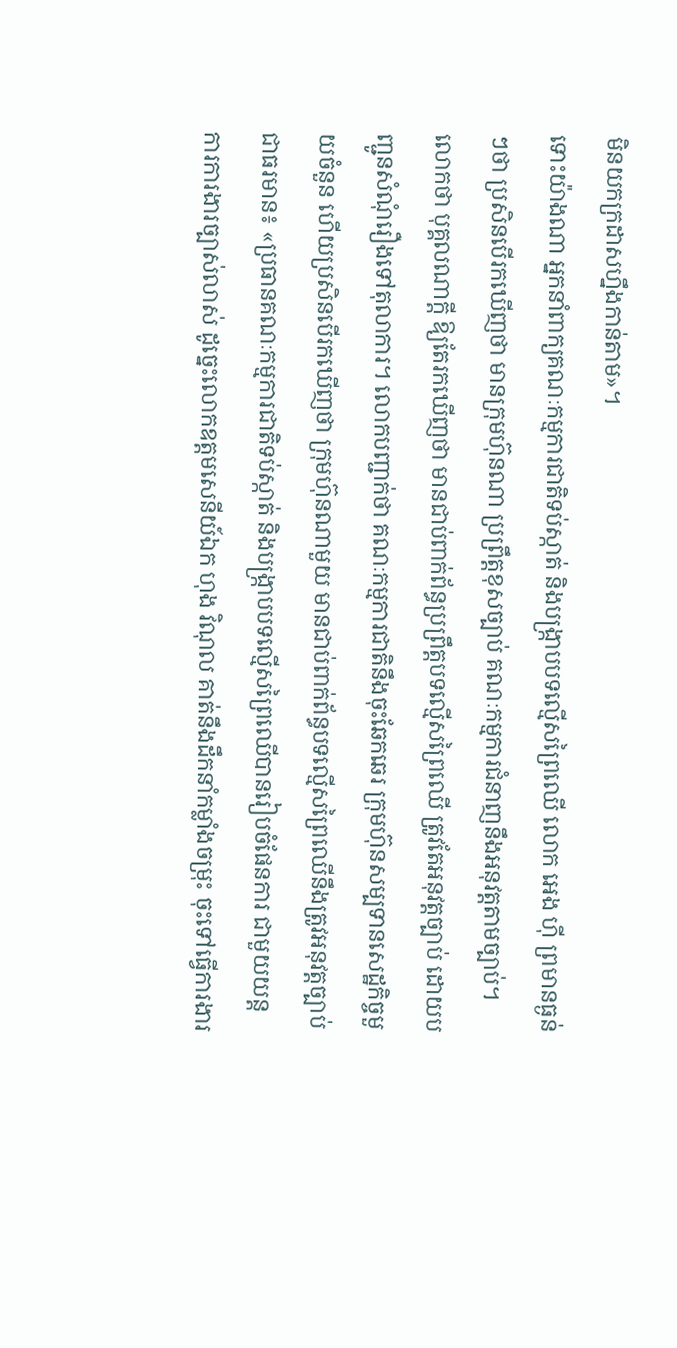មិនយកក្រដាសហ្នឹងកាន់តាម»។
ទោះយ៉ាងណា អ្នកនាំពាក្យគណៈកម្មការជាតិទប់ស្កាត់ និងបង្ក្រាបបទល្មើសព្រៃឈើ លោក អេង ហ៊ី ព្រមានធ្ងន់ៗថា ប្រសិនបើរកឃើញថា មានក្រុមហ៊ុនណា ប្រព្រឹត្តខុសច្បាប់ គណៈកម្មការជំនាញនឹងអនុវត្តតាមច្បាប់។ លោកថា បុគ្គលណាក្តី ឱ្យតែរកឃើញថា មានជាប់ពាក់ព័ន្ធប្រព្រឹត្តបទល្មើសព្រៃឈើ ត្រូវតែអនុវត្តច្បាប់ ដោយបញ្ជូនសំណុំរឿងទៅតុលាការ។ លោកបញ្ជាក់ថា គណៈកម្មការជាតិនឹងចុះឆែកឆេរ ក្រុមហ៊ុនសម្បទានសេដ្ឋកិច្ចមួយចំនួន ហើយប្រសិនបើរកឃើញថា ក្រុមហ៊ុនណាមួយ មានជាប់ពាក់ព័ន្ធបទល្មើសព្រៃឈើនឹងត្រូវអនុវត្តច្បាប់ជាធរមាន៖ «ប្រធានគណៈកម្មការជាតិទប់ស្កាត់ និងបង្ក្រាបបទល្មើសព្រៃឈើបានរៀបចំផែនការ ជាមួយយន្តការការងារច្បាស់លាស់ ដូច្នេះលោកឧត្ដមសេនីយ៍ឯក ហុង វិណុល គាត់នឹងដឹកនាំកម្លាំងចម្រុះ ចុះទៅធ្វើការងារ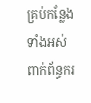គ្រប់កន្លែងទាំងអស់ ពាក់ព័ន្ធករ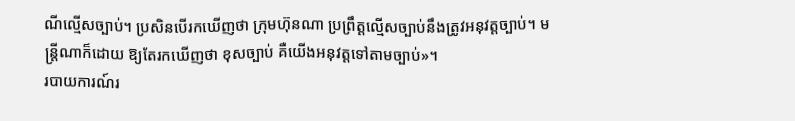ណីល្មើសច្បាប់។ ប្រសិនបើរកឃើញថា ក្រុមហ៊ុនណា ប្រព្រឹត្តល្មើសច្បាប់នឹងត្រូវអនុវត្តច្បាប់។ មន្ត្រីណាក៏ដោយ ឱ្យតែរកឃើញថា ខុសច្បាប់ គឺយើងអនុវត្តទៅតាមច្បាប់»។
របាយការណ៍រ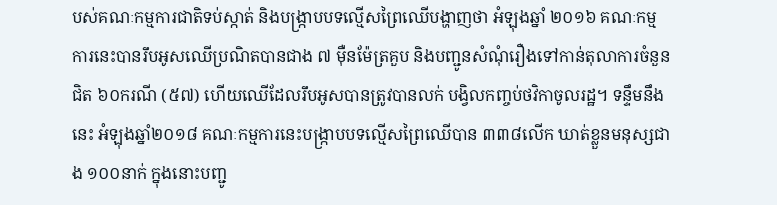បស់គណៈកម្មការជាតិទប់ស្កាត់ និងបង្ក្រាបបទល្មើសព្រៃឈើបង្ហាញថា អំឡុងឆ្នាំ ២០១៦ គណៈកម្មការនេះបានរឹបអូសឈើប្រណិតបានជាង ៧ ម៉ឺនម៉ែត្រគួប និងបញ្ជូនសំណុំរឿងទៅកាន់តុលាការចំនួនជិត ៦០ករណី (៥៧) ហើយឈើដែលរឹបអូសបានត្រូវបានលក់ បង្វិលកញ្ចប់ថវិកាចូលរដ្ឋ។ ទន្ទឹមនឹងនេះ អំឡុងឆ្នាំ២០១៨ គណៈកម្មការនេះបង្ក្រាបបទល្មើសព្រៃឈើបាន ៣៣៨លើក ឃាត់ខ្លួនមនុស្សជាង ១០០នាក់ ក្នុងនោះបញ្ជូ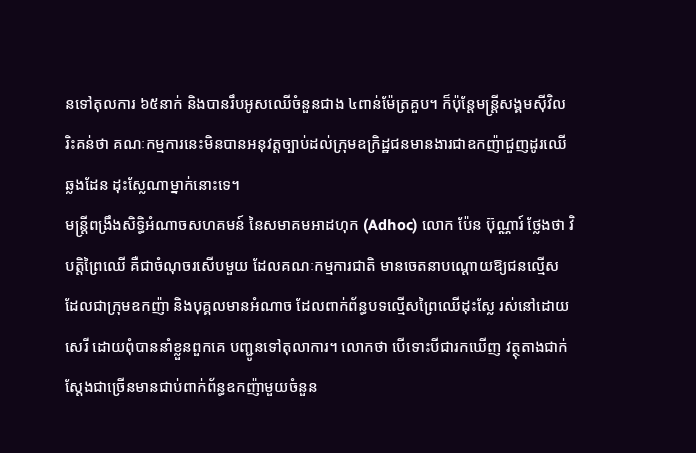នទៅតុលការ ៦៥នាក់ និងបានរឹបអូសឈើចំនួនជាង ៤ពាន់ម៉ែត្រគួប។ ក៏ប៉ុន្តែមន្ត្រីសង្គមស៊ីវិលរិះគន់ថា គណៈកម្មការនេះមិនបានអនុវត្តច្បាប់ដល់ក្រុមឧក្រិដ្ឋជនមានងារជាឧកញ៉ាជួញដូរឈើឆ្លងដែន ដុះស្លែណាម្នាក់នោះទេ។
មន្ត្រីពង្រឹងសិទ្ធិអំណាចសហគមន៍ នៃសមាគមអាដហុក (Adhoc) លោក ប៉ែន ប៊ុណ្ណារ៍ ថ្លែងថា វិបត្តិព្រៃឈើ គឺជាចំណុចរសើបមួយ ដែលគណៈកម្មការជាតិ មានចេតនាបណ្ដោយឱ្យជនល្មើស ដែលជាក្រុមឧកញ៉ា និងបុគ្គលមានអំណាច ដែលពាក់ព័ន្ធបទល្មើសព្រៃឈើដុះស្លែ រស់នៅដោយសេរី ដោយពុំបាននាំខ្លួនពួកគេ បញ្ជូនទៅតុលាការ។ លោកថា បើទោះបីជារកឃើញ វត្ថុតាងជាក់ស្ដែងជាច្រើនមានជាប់ពាក់ព័ន្ធឧកញ៉ាមួយចំនួន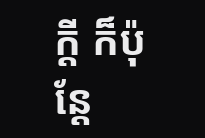ក្តី ក៏ប៉ុន្តែ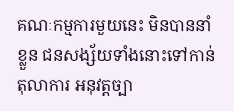គណៈកម្មការមួយនេះ មិនបាននាំខ្លួន ជនសង្ស័យទាំងនោះទៅកាន់តុលាការ អនុវត្តច្បា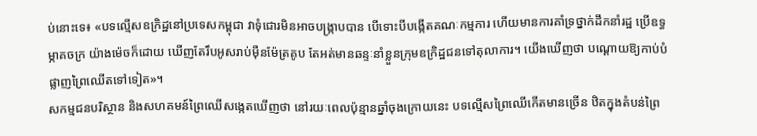ប់នោះទេ៖ «បទល្មើសឧក្រិដ្ឋនៅប្រទេសកម្ពុជា វាទុំជោរមិនអាចបង្ក្រាបបាន បើទោះបីបង្កើតគណៈកម្មការ ហើយមានការគាំទ្រថ្នាក់ដឹកនាំរដ្ឋ ប្រើឧទ្ធម្ភាគចក្រ យ៉ាងម៉េចក៏ដោយ ឃើញតែរឹបអូសរាប់ម៉ឺនម៉ែត្រគូប តែអត់មានឆន្ទៈនាំខ្លួនក្រុមឧក្រិដ្ឋជនទៅតុលាការ។ យើងឃើញថា បណ្ដោយឱ្យកាប់បំផ្លាញព្រៃឈើតទៅទៀត»។
សកម្មជនបរិស្ថាន និងសហគមន៍ព្រៃឈើសង្កេតឃើញថា នៅរយៈពេលប៉ុន្មានឆ្នាំចុងក្រោយនេះ បទល្មើសព្រៃឈើកើតមានច្រើន ឋិតក្នុងតំបន់ព្រៃ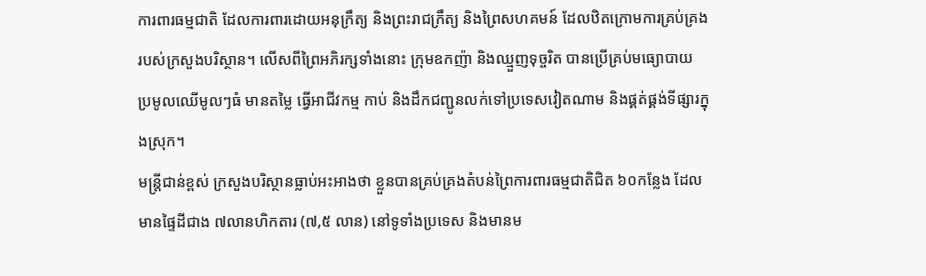ការពារធម្មជាតិ ដែលការពារដោយអនុក្រឹត្យ និងព្រះរាជក្រឹត្យ និងព្រៃសហគមន៍ ដែលឋិតក្រោមការគ្រប់គ្រងរបស់ក្រសួងបរិស្ថាន។ លើសពីព្រៃអភិរក្សទាំងនោះ ក្រុមឧកញ៉ា និងឈ្មួញទុច្ចរិត បានប្រើគ្រប់មធ្យោបាយ ប្រមូលឈើមូលៗធំ មានតម្លៃ ធ្វើអាជីវកម្ម កាប់ និងដឹកជញ្ជូនលក់ទៅប្រទេសវៀតណាម និងផ្គត់ផ្គង់ទីផ្សារក្នុងស្រុក។
មន្ត្រីជាន់ខ្ពស់ ក្រសួងបរិស្ថានធ្លាប់អះអាងថា ខ្លួនបានគ្រប់គ្រងតំបន់ព្រៃការពារធម្មជាតិជិត ៦០កន្លែង ដែលមានផ្ទៃដីជាង ៧លានហិកតារ (៧,៥ លាន) នៅទូទាំងប្រទេស និងមានម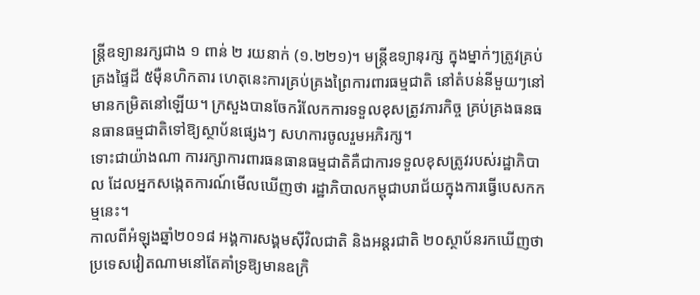ន្ត្រីឧទ្យានរក្សជាង ១ ពាន់ ២ រយនាក់ (១.២២១)។ មន្ត្រីឧទ្យានុរក្ស ក្នុងម្នាក់ៗត្រូវគ្រប់គ្រងផ្ទៃដី ៥ម៉ឺនហិកតារ ហេតុនេះការគ្រប់គ្រងព្រៃការពារធម្មជាតិ នៅតំបន់នីមួយៗនៅមានកម្រិតនៅឡើយ។ ក្រសួងបានចែករំលែកការទទួលខុសត្រូវភារកិច្ច គ្រប់គ្រងធនធនធានធម្មជាតិទៅឱ្យស្ថាប័នផ្សេងៗ សហការចូលរួមអភិរក្ស។
ទោះជាយ៉ាងណា ការរក្សាការពារធនធានធម្មជាតិគឺជាការទទួលខុសត្រូវរបស់រដ្ឋាភិបាល ដែលអ្នកសង្កេតការណ៍មើលឃើញថា រដ្ឋាភិបាលកម្ពុជាបរាជ័យក្នុងការធ្វើបេសកកម្មនេះ។
កាលពីអំឡុងឆ្នាំ២០១៨ អង្គការសង្គមស៊ីវិលជាតិ និងអន្តរជាតិ ២០ស្ថាប័នរកឃើញថា ប្រទេសវៀតណាមនៅតែគាំទ្រឱ្យមានឧក្រិ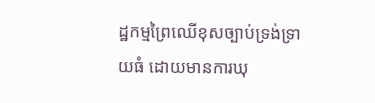ដ្ឋកម្មព្រៃឈើខុសច្បាប់ទ្រង់ទ្រាយធំ ដោយមានការឃុ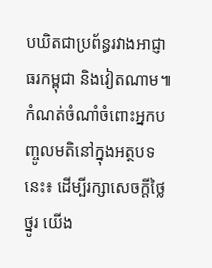បឃិតជាប្រព័ន្ធរវាងអាជ្ញាធរកម្ពុជា និងវៀតណាម៕
កំណត់ចំណាំចំពោះអ្នកបញ្ចូលមតិនៅក្នុងអត្ថបទនេះ៖ ដើម្បីរក្សាសេចក្ដីថ្លៃថ្នូរ យើង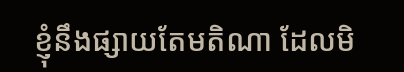ខ្ញុំនឹងផ្សាយតែមតិណា ដែលមិ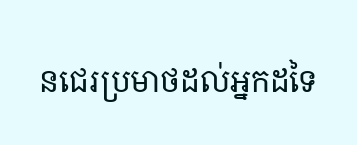នជេរប្រមាថដល់អ្នកដទៃ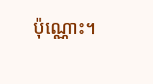ប៉ុណ្ណោះ។